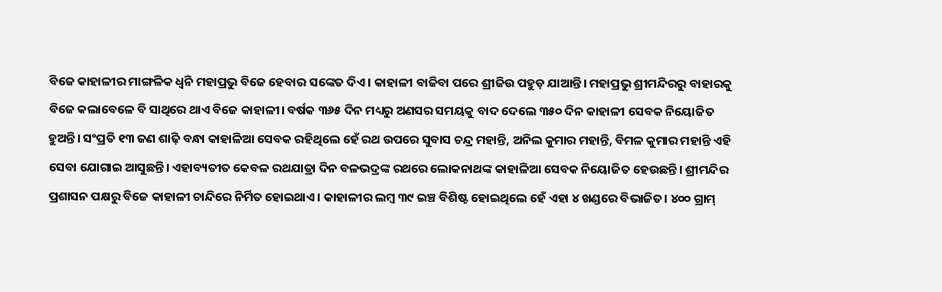ବିଜେ କାହାଳୀର ମାଙ୍ଗଳିକ ଧ୍ବନି ମହାପ୍ରଭୁ ବିଜେ ହେବାର ସଙ୍କେତ ଦିଏ। କାହାଳୀ ବାଜିବା ପରେ ଶ୍ରୀଜିଉ ପହୁଡ଼ ଯାଆନ୍ତି। ମହାପ୍ରଭୁ ଶ୍ରୀମନ୍ଦିରରୁ ବାହାରକୁ ବିଜେ କଲାବେଳେ ବି ସାଥିରେ ଥାଏ ବିଜେ କାହାଳୀ। ବର୍ଷକ ୩୬୫ ଦିନ ମଧ୍ୟରୁ ଅଣସର ସମୟକୁ ବାଦ ଦେଲେ ୩୫୦ ଦିନ କାହାଳୀ ସେବକ ନିୟୋଜିତ ହୁଅନ୍ତି। ସଂପ୍ରତି ୧୩ ଜଣ ଶାଢ଼ି ବନ୍ଧା କାହାଳିଆ ସେବକ ରହିଥିଲେ ହେଁ ରଥ ଉପରେ ସୁବାସ ଚନ୍ଦ୍ର ମହାନ୍ତି, ଅନିଲ କୁମାର ମହାନ୍ତି, ବିମଳ କୁମାର ମହାନ୍ତି ଏହି ସେବା ଯୋଗାଇ ଆସୁଛନ୍ତି। ଏହାବ୍ୟତୀତ କେବଳ ରଥଯାତ୍ରା ଦିନ ବଳଭଦ୍ରଙ୍କ ରଥରେ ଲୋକନାଥଙ୍କ କାହାଳିଆ ସେବକ ନିୟୋଜିତ ହେଉଛନ୍ତି। ଶ୍ରୀମନ୍ଦିର ପ୍ରଶାସନ ପକ୍ଷରୁ ବିଜେ କାହାଳୀ ଚାନ୍ଦିରେ ନିର୍ମିତ ହୋଇଥାଏ। କାହାଳୀର ଲମ୍ବ ୩୯ ଇଞ୍ଚ ବିଶିଷ୍ଟ ହୋଇଥିଲେ ହେଁ ଏହା ୪ ଖଣ୍ଡରେ ବିଭାଜିତ। ୪୦୦ ଗ୍ରାମ୍‌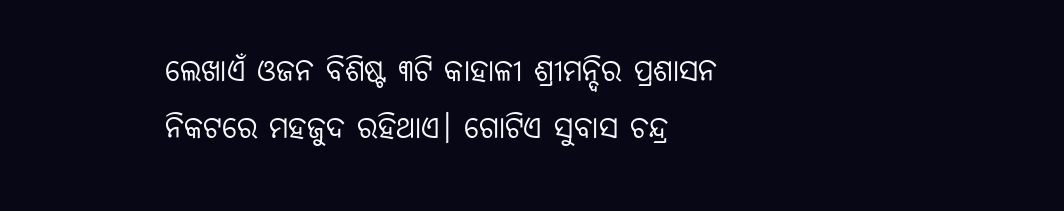ଲେଖାଏଁ ଓଜନ ବିଶିଷ୍ଟ ୩ଟି କାହାଳୀ ଶ୍ରୀମନ୍ଦିର ପ୍ରଶାସନ ନିକଟରେ ମହଜୁଦ ରହିଥାଏ। ଗୋଟିଏ ସୁବାସ ଚନ୍ଦ୍ର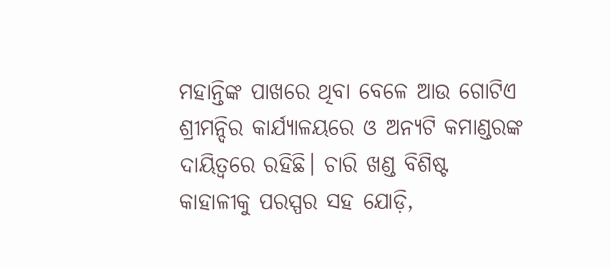ମହାନ୍ତିଙ୍କ ପାଖରେ ଥିବା ବେଳେ ଆଉ ଗୋଟିଏ ଶ୍ରୀମନ୍ଦିର କାର୍ଯ୍ୟାଳୟରେ ଓ ଅନ୍ୟଟି କମାଣ୍ଡରଙ୍କ ଦାୟିତ୍ବରେ ରହିଛି। ଚାରି ଖଣ୍ଡ ବିଶିଷ୍ଟ କାହାଳୀକୁ ପରସ୍ପର ସହ ଯୋଡ଼ି,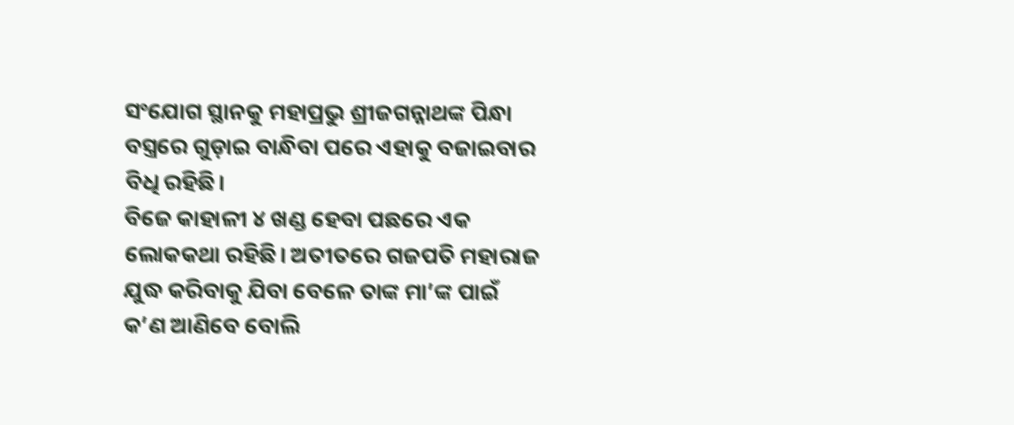ସଂଯୋଗ ସ୍ଥାନକୁ ମହାପ୍ରଭୁ ଶ୍ରୀଜଗନ୍ନାଥଙ୍କ ପିନ୍ଧା ବସ୍ତ୍ରରେ ଗୁଡ଼ାଇ ବାନ୍ଧିବା ପରେ ଏହାକୁ ବଜାଇବାର ବିଧି ରହିଛି।
ବିଜେ କାହାଳୀ ୪ ଖଣ୍ଡ ହେବା ପଛରେ ଏକ ଲୋକକଥା ରହିଛି। ଅତୀତରେ ଗଜପତି ମହାରାଜ ଯୁଦ୍ଧ କରିବାକୁ ଯିବା ବେଳେ ତାଙ୍କ ମା’ଙ୍କ ପାଇଁ କ’ଣ ଆଣିବେ ବୋଲି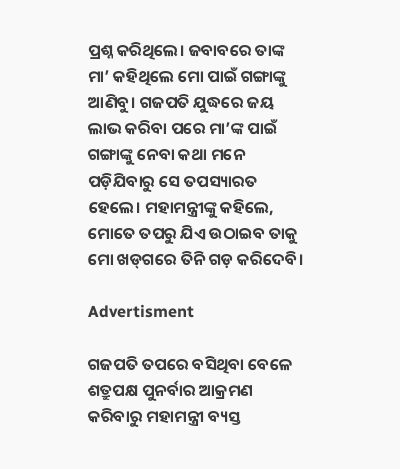ପ୍ରଶ୍ନ କରିଥିଲେ। ଜବାବରେ ତାଙ୍କ ମା’ କହିଥିଲେ ମୋ ପାଇଁ ଗଙ୍ଗାଙ୍କୁ ଆଣିବୁ। ଗଜପତି ଯୁଦ୍ଧରେ ଜୟ ଲାଭ କରିବା ପରେ ମା’ଙ୍କ ପାଇଁ ଗଙ୍ଗାଙ୍କୁ ନେବା କଥା ମନେ ପଡ଼ିଯିବାରୁ ସେ ତପସ୍ୟାରତ ହେଲେ। ମହାମନ୍ତ୍ରୀଙ୍କୁ କହିଲେ, ମୋତେ ତପରୁ ଯିଏ ଉଠାଇବ ତାକୁ ମୋ ଖଡ୍‌ଗରେ ତିନି ଗଡ଼ କରିଦେବି।

Advertisment

ଗଜପତି ତପରେ ବସିଥିବା ବେଳେ ଶତ୍ରୁପକ୍ଷ ପୁନର୍ବାର ଆକ୍ରମଣ କରିବାରୁ ମହାମନ୍ତ୍ରୀ ବ୍ୟସ୍ତ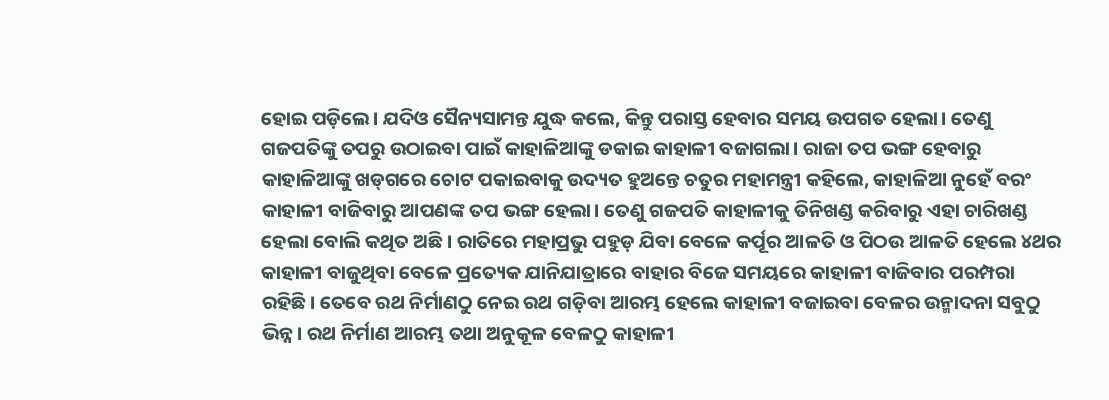ହୋଇ ପଡ଼ିଲେ। ଯଦିଓ ସୈନ୍ୟସାମନ୍ତ ଯୁଦ୍ଧ‌ କଲେ, କିନ୍ତୁ ପରାସ୍ତ ହେବାର ସମୟ ଉପଗତ ହେଲା। ତେଣୁ ଗଜପତିଙ୍କୁ ତପରୁ ଉଠାଇବା ପାଇଁ କାହାଳିଆଙ୍କୁ ଡକାଇ କାହାଳୀ ବଜାଗଲା। ରାଜା ତପ ଭଙ୍ଗ‌ ହେବାରୁ କାହାଳିଆଙ୍କୁ ଖଡ୍‌ଗରେ ଚୋଟ ପକାଇବାକୁ ଉଦ୍ୟତ ହୁଅନ୍ତେ ଚତୁର ମହାମନ୍ତ୍ରୀ କହିଲେ, କାହାଳିଆ ନୁହେଁ ବରଂ କାହାଳୀ ବାଜିବାରୁ ଆପଣଙ୍କ ତପ ଭଙ୍ଗ ହେଲା। ତେଣୁ ଗଜପତି କାହାଳୀକୁ ତିନିଖଣ୍ଡ କରିବାରୁ ଏହା ଚାରିଖଣ୍ଡ ହେଲା ବୋଲି କଥିତ ଅଛି। ରାତିରେ ମହାପ୍ରଭୁ ପହୁଡ଼ ଯିବା ବେଳେ କର୍ପୂର ଆଳତି ଓ ପିଠଉ ଆଳତି ହେଲେ ୪ଥର କାହାଳୀ ବାଜୁଥିବା ବେ‌ଳେ ପ୍ରତ୍ୟେକ ଯାନିଯାତ୍ରାରେ ବାହାର ବିଜେ ସମୟରେ କାହାଳୀ ବାଜିବାର ପରମ୍ପରା ରହିଛି। ତେବେ ରଥ ନିର୍ମାଣଠୁ ନେଇ ରଥ ଗଡ଼ିବା ଆରମ୍ଭ ହେଲେ କାହାଳୀ ବଜାଇବା ବେଳର ଉନ୍ମାଦନା ସବୁଠୁ ଭିନ୍ନ। ରଥ ନିର୍ମାଣ ଆରମ୍ଭ ତଥା ଅନୁକୂଳ ବେଳଠୁ କାହାଳୀ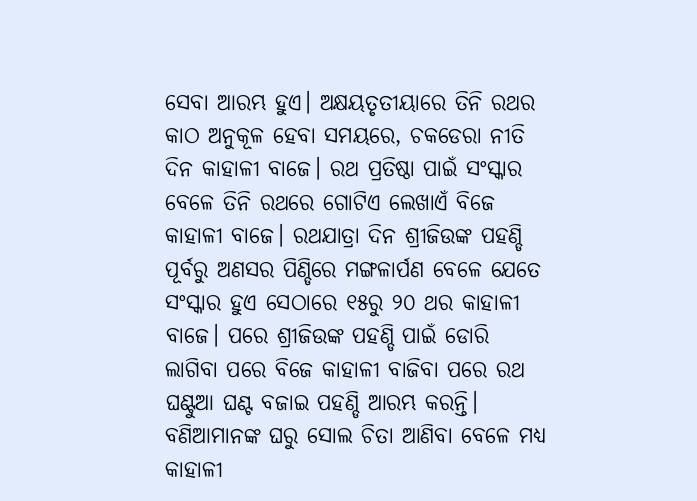ସେବା ଆରମ୍ଭ ହୁଏ। ଅକ୍ଷୟତୃତୀୟାରେ ତିନି ରଥର କାଠ ଅନୁକୂଳ ହେବା ସମୟରେ, ଚକଡେରା ନୀତି ଦିନ କାହାଳୀ ବା‌ଜେ। ରଥ ପ୍ରତିଷ୍ଠା ପାଇଁ ସଂସ୍କାର ବେଳେ ତିନି ରଥରେ ଗୋଟିଏ ଲେଖାଏଁ ବିଜେ କାହାଳୀ ବାଜେ। ରଥଯାତ୍ରା ଦିନ ଶ୍ରୀଜିଉଙ୍କ ପହଣ୍ଡି ପୂର୍ବରୁ ଅଣସର ପିଣ୍ଡିରେ ମଙ୍ଗଳାର୍ପଣ ବେଳେ ଯେତେ ସଂସ୍କାର ହୁଏ ସେଠାରେ ୧୫ରୁ ୨୦ ଥର କାହାଳୀ ବାଜେ। ପରେ ଶ୍ରୀଜିଉଙ୍କ ପହଣ୍ଡି ପାଇଁ ଡୋରି ଲାଗିବା ପରେ ବିଜେ କାହାଳୀ ବାଜିବା ପରେ ରଥ ଘଣ୍ଟୁଆ ଘଣ୍ଟ ବଜାଇ ପହଣ୍ଡି ଆରମ୍ଭ କରନ୍ତି। ବଣିଆମାନଙ୍କ ଘରୁ ସୋଲ ଚିତା ଆଣିବା ବେଳେ ମଧ୍ୟ କାହାଳୀ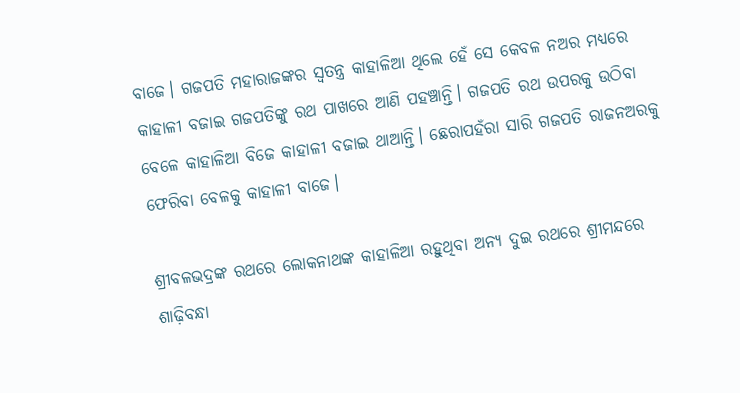ବାଜେ। ଗଜପତି ମହାରାଜଙ୍କର ସ୍ବତନ୍ତ୍ର କାହାଳିଆ ଥିଲେ ହେଁ ସେ କେବଳ ନଅର ମଧ୍ୟରେ କାହାଳୀ ବଜାଇ ଗଜପତିଙ୍କୁ ରଥ ପାଖରେ ଆଣି ପହଞ୍ଚାନ୍ତି। ଗଜପତି ରଥ ଉପରକୁ ଉଠିବା ବେଳେ କାହାଳିଆ ବିଜେ କାହାଳୀ ବଜାଇ ଥାଆନ୍ତି। ଛେରାପହଁରା ସାରି ଗଜପତି ରାଜନଅରକୁ ଫେରିବା ବେଳକୁ କାହାଳୀ ବାଜେ।

ଶ୍ରୀବଳଭଦ୍ରଙ୍କ ରଥରେ ଲୋକନାଥଙ୍କ କାହାଳିଆ ରହୁଥିବା ଅନ୍ୟ ଦୁଇ ରଥରେ ଶ୍ରୀମନ୍ଦରେ ଶାଢ଼ିବନ୍ଧା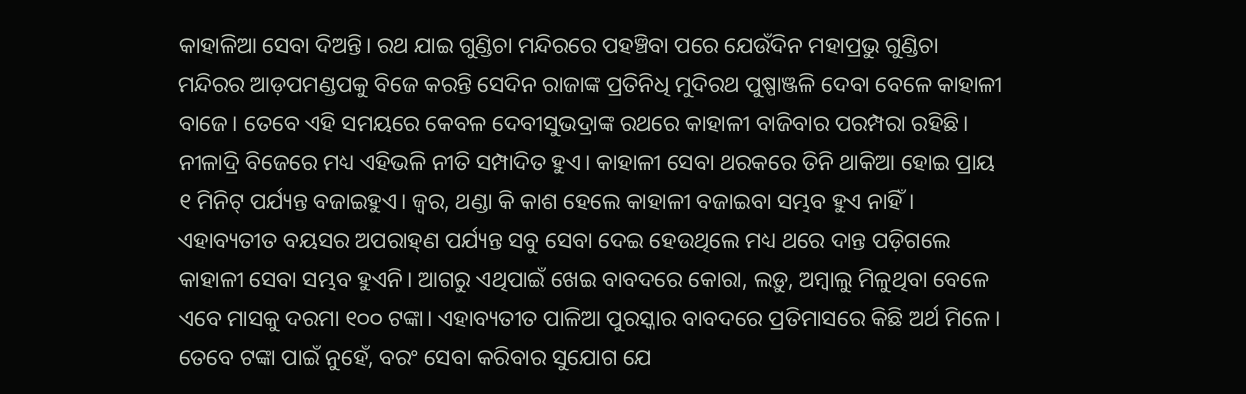କାହାଳିଆ ସେବା ଦିଅନ୍ତି। ରଥ ଯାଇ ଗୁଣ୍ଡିଚା ମନ୍ଦିରରେ ପହଞ୍ଚିବା ପରେ ଯେଉଁଦିନ ମହାପ୍ରଭୁ ଗୁଣ୍ଡିଚା ମନ୍ଦିରର ଆଡ଼ପମଣ୍ଡପକୁ ବିଜେ କରନ୍ତି ସେଦିନ ରାଜାଙ୍କ ପ୍ରତିନିଧି ମୁଦିରଥ ପୁଷ୍ପାଞ୍ଜଳି ଦେବା ବେଳେ କାହାଳୀ ବାଜେ। ତେବେ ଏହି ସମୟରେ କେବଳ ଦେବୀସୁଭଦ୍ରାଙ୍କ ରଥରେ କାହାଳୀ ବାଜିବାର ପରମ୍ପରା ରହିଛି। ନୀଳାଦ୍ରି ବିଜେରେ ମଧ୍ୟ ଏହିଭଳି ନୀତି ସମ୍ପାଦିତ ହୁଏ। କାହାଳୀ ସେବା ଥରକରେ ତିନି ଥାକିଆ ହୋଇ ପ୍ରାୟ ୧ ମିନିଟ୍‌ ପର୍ଯ୍ୟନ୍ତ ବଜାଇହୁଏ। ଜ୍ବର, ଥଣ୍ଡା କି କାଶ ହେଲେ କାହାଳୀ ବଜାଇବା ସମ୍ଭବ ହୁଏ ନାହିଁ। ଏହାବ୍ୟତୀତ ବୟସର ଅପରାହ୍‌ଣ ପର୍ଯ୍ୟନ୍ତ ସବୁ ସେବା ଦେଇ ହେଉଥିଲେ ମଧ୍ୟ ଥରେ ଦାନ୍ତ ପଡ଼ିଗଲେ କାହାଳୀ ସେବା ସମ୍ଭବ ହୁଏନି। ଆଗରୁ ଏଥିପାଇଁ ଖେଇ ବାବଦରେ କୋରା, ଲଡ଼ୁ, ଅମ୍ବାଲୁ ମିଳୁଥିବା ବେଳେ ଏବେ ମାସକୁ ଦରମା ୧୦୦ ଟଙ୍କା। ଏହାବ୍ୟତୀତ ପାଳିଆ ପୁରସ୍କାର ବାବଦରେ ପ୍ରତିମାସରେ କିଛି ଅର୍ଥ ମିଳେ। ତେବେ ଟଙ୍କା ପାଇଁ ନୁହେଁ, ବରଂ ସେବା କରିବାର ସୁଯୋଗ ଯେ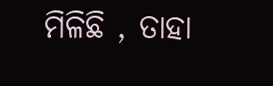ମିଳିଛି , ତାହା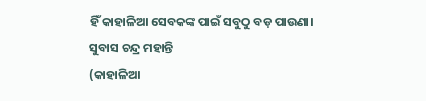ହିଁ କାହାଳିଆ ସେବକଙ୍କ ପାଇଁ ସବୁଠୁ ବଡ଼ ପାଉଣା।
ସୁବାସ ଚନ୍ଦ୍ର ମହାନ୍ତି
(କାହାଳିଆ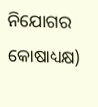ନିଯୋଗର କୋଷାଧ୍ୟକ୍ଷ)